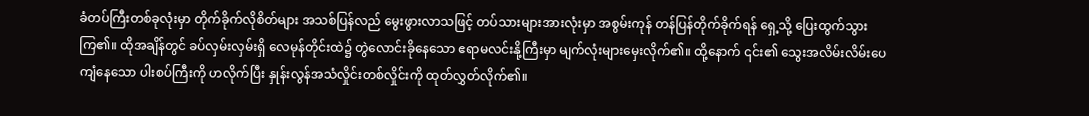ခံတပ်ကြီးတစ်ခုလုံးမှာ တိုက်ခိုက်လိုစိတ်များ အသစ်ပြန်လည် မွေးဖွားလာသဖြင့် တပ်သားများအားလုံးမှာ အစွမ်းကုန် တန်ပြန်တိုက်ခိုက်ရန် ရှေ့သို့ ပြေးထွက်သွားကြ၏။ ထိုအချိန်တွင် ခပ်လှမ်းလှမ်းရှိ လေမုန်တိုင်းထဲ၌ တွဲလောင်းခိုနေသော ဧရာမလင်းနို့ကြီးမှာ မျက်လုံးများမှေးလိုက်၏။ ထို့နောက် ၎င်း၏ သွေးအလိမ်းလိမ်းပေကျံနေသော ပါးစပ်ကြီးကို ဟလိုက်ပြီး နှုန်းလွန်အသံလှိုင်းတစ်လှိုင်းကို ထုတ်လွှတ်လိုက်၏။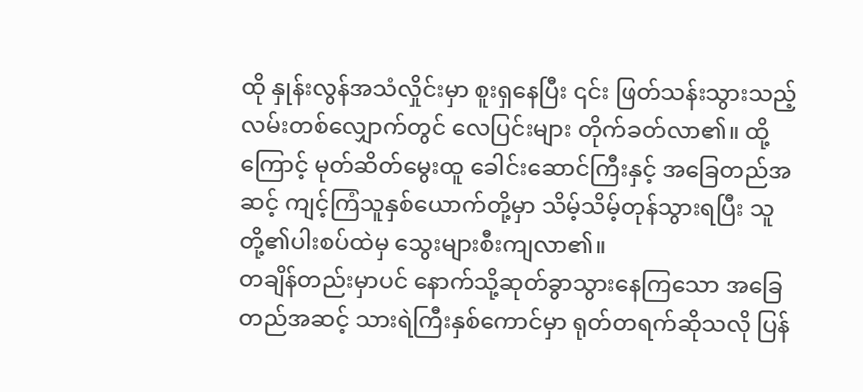ထို နှုန်းလွန်အသံလှိုင်းမှာ စူးရှနေပြီး ၎င်း ဖြတ်သန်းသွားသည့် လမ်းတစ်လျှောက်တွင် လေပြင်းများ တိုက်ခတ်လာ၏။ ထို့ကြောင့် မုတ်ဆိတ်မွေးထူ ခေါင်းဆောင်ကြီးနှင့် အခြေတည်အဆင့် ကျင့်ကြံသူနှစ်ယောက်တို့မှာ သိမ့်သိမ့်တုန်သွားရပြီး သူတို့၏ပါးစပ်ထဲမှ သွေးများစီးကျလာ၏။
တချိန်တည်းမှာပင် နောက်သို့ဆုတ်ခွာသွားနေကြသော အခြေတည်အဆင့် သားရဲကြီးနှစ်ကောင်မှာ ရုတ်တရက်ဆိုသလို ပြန်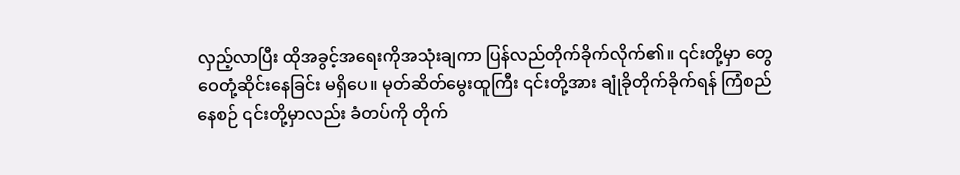လှည့်လာပြီး ထိုအခွင့်အရေးကိုအသုံးချကာ ပြန်လည်တိုက်ခိုက်လိုက်၏။ ၎င်းတို့မှာ တွေဝေတုံ့ဆိုင်းနေခြင်း မရှိပေ။ မုတ်ဆိတ်မွေးထူကြီး ၎င်းတို့အား ချုံခိုတိုက်ခိုက်ရန် ကြံစည်နေစဉ် ၎င်းတို့မှာလည်း ခံတပ်ကို တိုက်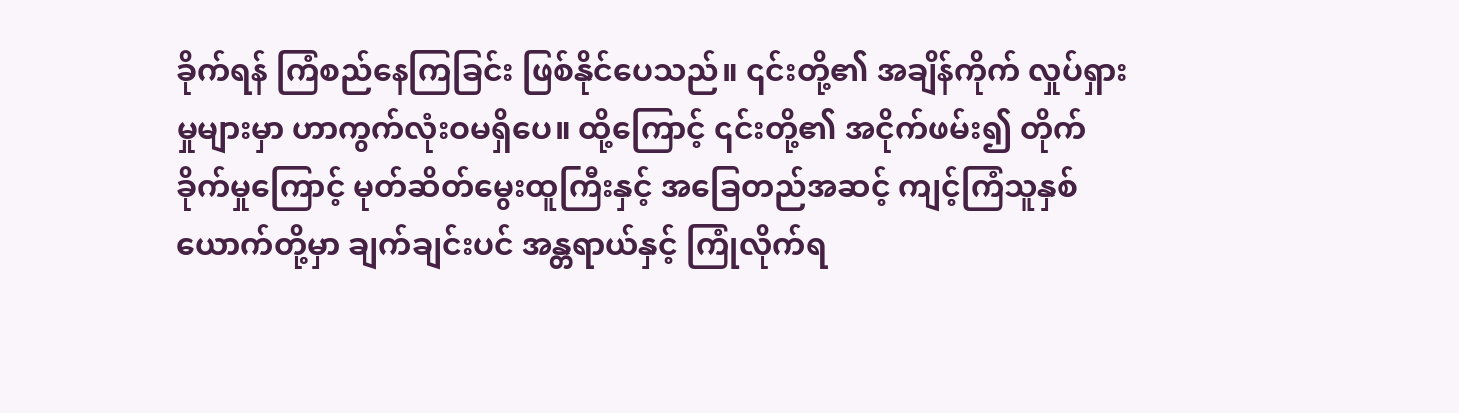ခိုက်ရန် ကြံစည်နေကြခြင်း ဖြစ်နိုင်ပေသည်။ ၎င်းတို့၏ အချိန်ကိုက် လှုပ်ရှားမှုများမှာ ဟာကွက်လုံးဝမရှိပေ။ ထို့ကြောင့် ၎င်းတို့၏ အငိုက်ဖမ်း၍ တိုက်ခိုက်မှုကြောင့် မုတ်ဆိတ်မွေးထူကြီးနှင့် အခြေတည်အဆင့် ကျင့်ကြံသူနှစ်ယောက်တို့မှာ ချက်ချင်းပင် အန္တရာယ်နှင့် ကြုံလိုက်ရ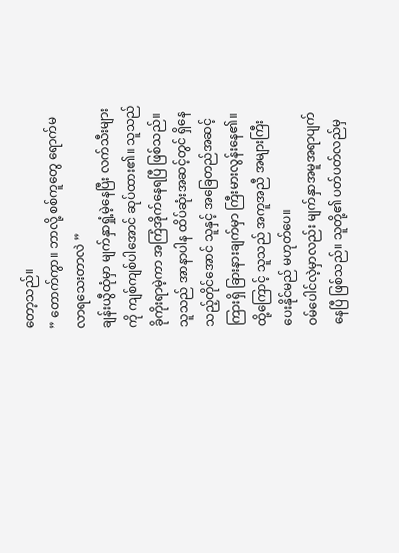တော့သည်။
” တောက်ကွာ။ ဘာလို့ စစ်ကူတွေ ရောက်မလာရသေးတာလဲ ”
ချန်းယွီထုံမှာ မျက်နှာရှုံ့မဲ့နေပြီး လက်သီးများကို ကျစ်ကျစ်ပါအောင် ဆုပ်ထား၏။ သူသည် ခိုကိုးရာမဲ့ကာ အကြံအိုက်နေရပြီ ဖြစ်သည်။ သူသည် အာနာပါန ထိပ်ဆုံးအဆင့်တွင် ရှိနေသည့်တိုင်အောင် သူနှင့် အခြေတည်အဆင့်ကြားရှိ ခြားနားချက်မှာ ကြီးမားလွန်းနေ၏။ ထို့ကြောင့် သူသည် အကူအညီ အများကြီးပေးနိုင်မည် မဟုတ်ပေ။
ဝမ်ပေါင်လဲ့မှာလည်း မျက်နှာအမူအရာပျက်နေပြီ ဖြစ်သည်။ သူတို့၏ ပတ်ပတ်လည်မှ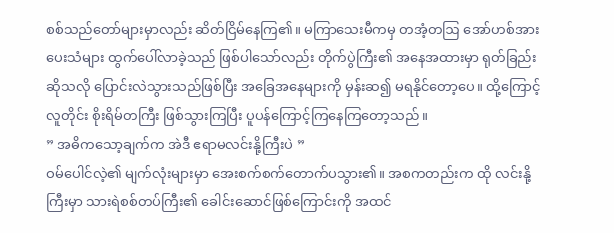စစ်သည်တော်များမှာလည်း ဆိတ်ငြိမ်နေကြ၏။ မကြာသေးမီကမှ တအံ့တဩ အော်ဟစ်အားပေးသံများ ထွက်ပေါ်လာခဲ့သည် ဖြစ်ပါသော်လည်း တိုက်ပွဲကြီး၏ အနေအထားမှာ ရုတ်ခြည်းဆိုသလို ပြောင်းလဲသွားသည်ဖြစ်ပြီး အခြေအနေများကို မှန်းဆ၍ မရနိုင်တော့ပေ။ ထို့ကြောင့် လူတိုင်း စိုးရိမ်တကြီး ဖြစ်သွားကြပြီး ပူပန်ကြောင့်ကြနေကြတော့သည်။
” အဓိကသော့ချက်က အဲဒီ ဧရာမလင်းနို့ကြီးပဲ ”
ဝမ်ပေါင်လဲ့၏ မျက်လုံးများမှာ အေးစက်စက်တောက်ပသွား၏။ အစကတည်းက ထို လင်းနို့ကြီးမှာ သားရဲစစ်တပ်ကြီး၏ ခေါင်းဆောင်ဖြစ်ကြောင်းကို အထင်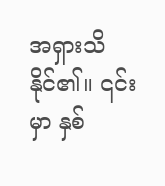အရှားသိနိုင်၏။ ၎င်းမှာ နှစ်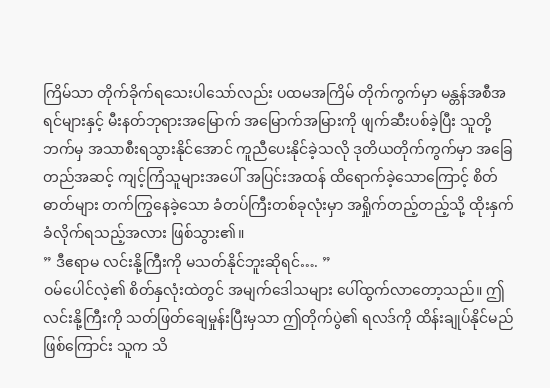ကြိမ်သာ တိုက်ခိုက်ရသေးပါသော်လည်း ပထမအကြိမ် တိုက်ကွက်မှာ မန္တန်အစီအရင်များနှင့် မီးနတ်ဘုရားအမြောက် အမြောက်အမြားကို ဖျက်ဆီးပစ်ခဲ့ပြီး သူတို့ဘက်မှ အသာစီးရသွားနိုင်အောင် ကူညီပေးနိုင်ခဲ့သလို ဒုတိယတိုက်ကွက်မှာ အခြေတည်အဆင့် ကျင့်ကြံသူများအပေါ် အပြင်းအထန် ထိရောက်ခဲ့သောကြောင့် စိတ်ဓာတ်များ တက်ကြွနေခဲ့သော ခံတပ်ကြီးတစ်ခုလုံးမှာ အရှိုက်တည့်တည့်သို့ ထိုးနှက်ခံလိုက်ရသည့်အလား ဖြစ်သွား၏။
” ဒီဧရာမ လင်းနို့ကြီးကို မသတ်နိုင်ဘူးဆိုရင်…. ”
ဝမ်ပေါင်လဲ့၏ စိတ်နှလုံးထဲတွင် အမျက်ဒေါသများ ပေါ်ထွက်လာတော့သည်။ ဤလင်းနို့ကြီးကို သတ်ဖြတ်ချေမှုန်းပြီးမှသာ ဤတိုက်ပွဲ၏ ရလဒ်ကို ထိန်းချုပ်နိုင်မည်ဖြစ်ကြောင်း သူက သိ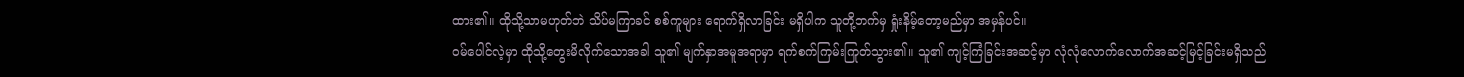ထား၏။ ထိုသို့သာမဟုတ်ဘဲ သိပ်မကြာခင် စစ်ကူများ ရောက်ရှိလာခြင်း မရှိပါက သူတို့ဘက်မှ ရှုံးနိမ့်တော့မည်မှာ အမှန်ပင်။
ဝမ်ပေါင်လဲ့မှာ ထိုသို့တွေးမိလိုက်သောအခါ သူ၏ မျက်နှာအမူအရာမှာ ရက်စက်ကြမ်းကြုတ်သွား၏။ သူ၏ ကျင့်ကြံခြင်းအဆင့်မှာ လုံလုံလောက်လောက်အဆင့်မြင့်ခြင်းမရှိသည်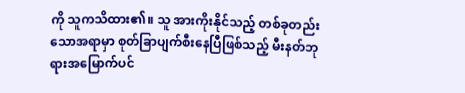ကို သူကသိထား၏။ သူ အားကိုးနိုင်သည့် တစ်ခုတည်းသောအရာမှာ စုတ်ခြာပျက်စီးနေပြီဖြစ်သည့် မီးနတ်ဘုရားအမြောက်ပင်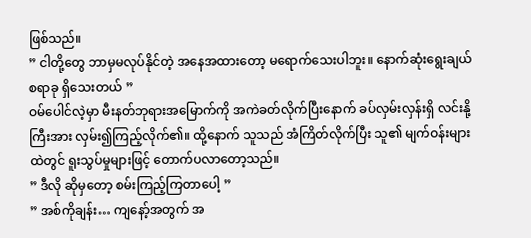ဖြစ်သည်။
” ငါတို့တွေ ဘာမှမလုပ်နိုင်တဲ့ အနေအထားတော့ မရောက်သေးပါဘူး။ နောက်ဆုံးရွေးချယ်စရာခု ရှိသေးတယ် ”
ဝမ်ပေါင်လဲ့မှာ မီးနတ်ဘုရားအမြောက်ကို အကဲခတ်လိုက်ပြီးနောက် ခပ်လှမ်းလှန်းရှိ လင်းနို့ကြီးအား လှမ်း၍ကြည့်လိုက်၏။ ထို့နောက် သူသည် အံကြိတ်လိုက်ပြီး သူ၏ မျက်ဝန်းများထဲတွင် ရူးသွပ်မှုများဖြင့် တောက်ပလာတော့သည်။
” ဒီလို ဆိုမှတော့ စမ်းကြည့်ကြတာပေါ့ ”
” အစ်ကိုချန်း… ကျနော့်အတွက် အ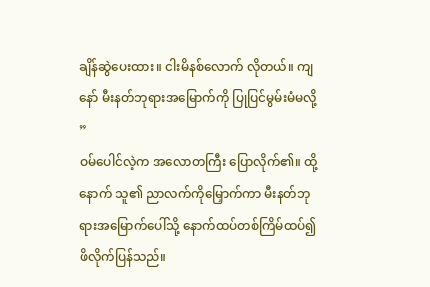ချိန်ဆွဲပေးထား။ ငါးမိနစ်လောက် လိုတယ်။ ကျနော် မီးနတ်ဘုရားအမြောက်ကို ပြုပြင်မွမ်းမံမလို့ ”
ဝမ်ပေါင်လဲ့က အလောတကြီး ပြောလိုက်၏။ ထို့နောက် သူ၏ ညာလက်ကိုမြှောက်ကာ မီးနတ်ဘုရားအမြောက်ပေါ်သို့ နောက်ထပ်တစ်ကြိမ်ထပ်၍ ဖိလိုက်ပြန်သည်။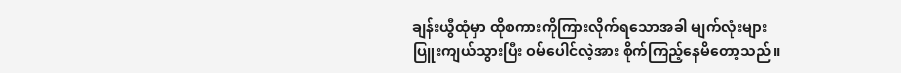ချန်းယွီထုံမှာ ထိုစကားကိုကြားလိုက်ရသောအခါ မျက်လုံးများ ပြူးကျယ်သွားပြီး ဝမ်ပေါင်လဲ့အား စိုက်ကြည့်နေမိတော့သည်။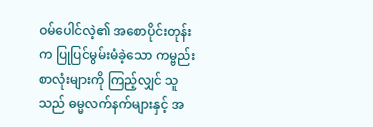ဝမ်ပေါင်လဲ့၏ အစောပိုင်းတုန်းက ပြုပြင်မွမ်းမံခဲ့သော ကမ္ဗည်းစာလုံးများကို ကြည့်လျှင် သူသည် ဓမ္မလက်နက်များနှင့် အ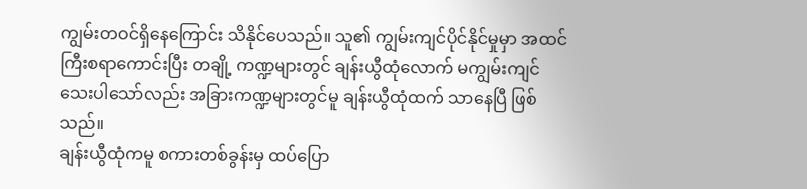ကျွမ်းတဝင်ရှိနေကြောင်း သိနိုင်ပေသည်။ သူ၏ ကျွမ်းကျင်ပိုင်နိုင်မှုမှာ အထင်ကြီးစရာကောင်းပြီး တချို့ ကဏ္ဍများတွင် ချန်းယွီထုံလောက် မကျွမ်းကျင်သေးပါသော်လည်း အခြားကဏ္ဍများတွင်မူ ချန်းယွီထုံထက် သာနေပြီ ဖြစ်သည်။
ချန်းယွီထုံကမူ စကားတစ်ခွန်းမှ ထပ်ပြော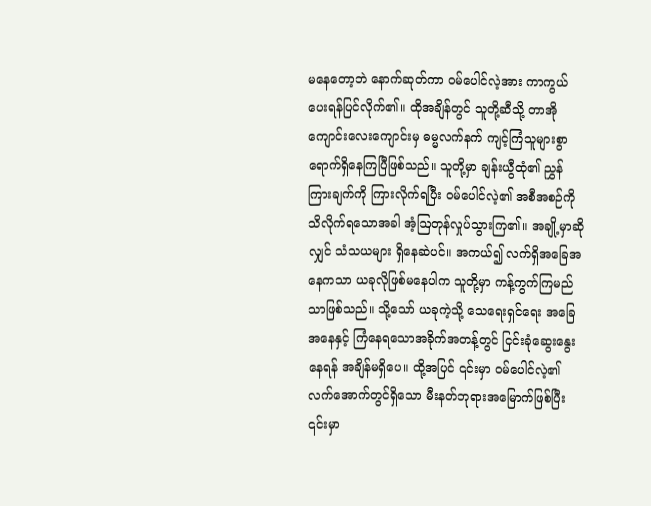မနေတော့ဘဲ နောက်ဆုတ်ကာ ဝမ်ပေါင်လဲ့အား ကာကွယ်ပေးရန်ပြင်လိုက်၏။ ထိုအချိန်တွင် သူတို့ဆီသို့ တာအိုကျောင်းလေးကျောင်းမှ ဓမ္မလက်နက် ကျင့်ကြံသူများစွာ ရောက်ရှိနေကြပြီဖြစ်သည်။ သူတို့မှာ ချန်းယွီထုံ၏ ညွှန်ကြားချက်ကို ကြားလိုက်ရပြီး ဝမ်ပေါင်လဲ့၏ အစီအစဉ်ကို သိလိုက်ရသောအခါ အံ့ဩတုန်လှုပ်သွားကြ၏။ အချို့မှာဆိုလျှင် သံသယများ ရှိနေဆဲပင်။ အကယ်၍ လက်ရှိအခြေအနေကသာ ယခုလိုဖြစ်မနေပါက သူတို့မှာ ကန့်ကွက်ကြမည်သာဖြစ်သည်။ သို့သော် ယခုကဲ့သို့ သေရေးရှင်ရေး အခြေအနေနှင့် ကြံနေရသောအခိုက်အတန့်တွင် ငြင်းခုံဆွေးနွေးနေရန် အချိန်မရှိပေ။ ထို့အပြင် ၎င်းမှာ ဝမ်ပေါင်လဲ့၏ လက်အောက်တွင်ရှိသော မီးနတ်ဘုရားအမြောက်ဖြစ်ပြီး ၎င်းမှာ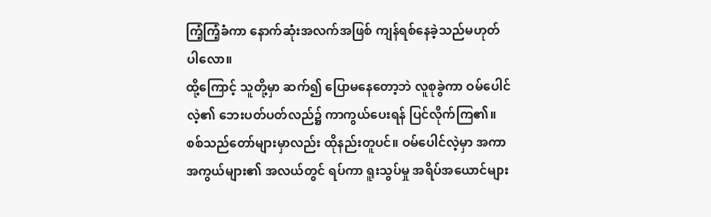ကြံ့ကြံ့ခံကာ နောက်ဆုံးအလက်အဖြစ် ကျန်ရစ်နေခဲ့သည်မဟုတ်ပါလော။
ထို့ကြောင့် သူတို့မှာ ဆက်၍ ပြောမနေတော့ဘဲ လူစုခွဲကာ ဝမ်ပေါင်လဲ့၏ ဘေးပတ်ပတ်လည်၌ ကာကွယ်ပေးရန် ပြင်လိုက်ကြ၏။
စစ်သည်တော်များမှာလည်း ထိုနည်းတူပင်။ ဝမ်ပေါင်လဲ့မှာ အကာအကွယ်များ၏ အလယ်တွင် ရပ်ကာ ရူးသွပ်မှု အရိပ်အယောင်များ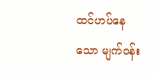ထင်ဟပ်နေသော မျက်ဝန်း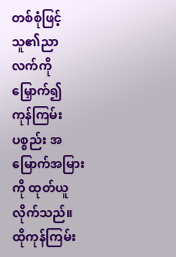တစ်စုံဖြင့် သူ၏ညာလက်ကို မြှောက်၍ ကုန်ကြမ်းပစ္စည်း အမြောက်အမြားကို ထုတ်ယူလိုက်သည်။
ထိုကုန်ကြမ်း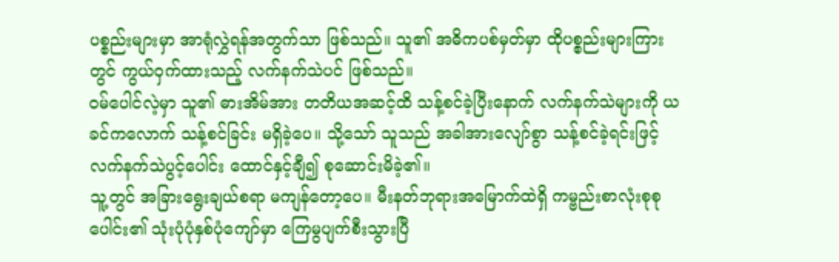ပစ္စည်းများမှာ အာရုံလွှဲရန်အတွက်သာ ဖြစ်သည်။ သူ၏ အဓိကပစ်မှတ်မှာ ထိုပစ္စည်းများကြားတွင် ကွယ်ဝှက်ထားသည့် လက်နက်သဲပင် ဖြစ်သည်။
ဝမ်ပေါင်လဲ့မှာ သူ၏ ဓားအိမ်အား တတိယအဆင့်ထိ သန့်စင်ခဲ့ပြီးနောက် လက်နက်သဲများကို ယခင်ကလောက် သန့်စင်ခြင်း မရှိခဲ့ပေ။ သို့သော် သူသည် အခါအားလျော်စွာ သန့်စင်ခဲ့ရင်းဖြင့် လက်နက်သဲပွင့်ပေါင်း ထောင်နှင့်ချီ၍ စုဆောင်းမိခဲ့၏။
သူ့တွင် အခြားရွေးချယ်စရာ မကျန်တော့ပေ။ မီးနတ်ဘုရားအမြောက်ထဲရှိ ကမ္ဗည်းစာလုံးစုစုပေါင်း၏ သုံးပုံပုံနှစ်ပုံကျော်မှာ ကြေမွပျက်စီးသွားပြီ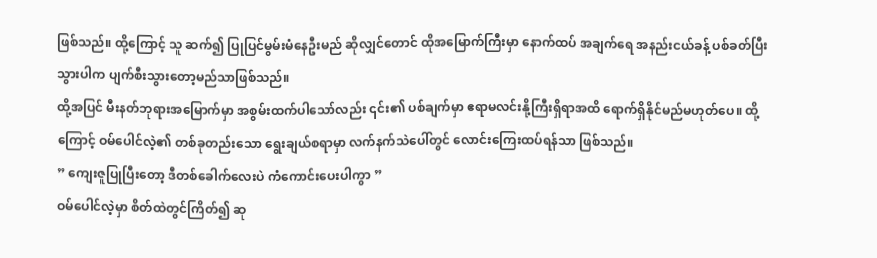ဖြစ်သည်။ ထို့ကြောင့် သူ ဆက်၍ ပြုပြင်မွမ်းမံနေဦးမည် ဆိုလျှင်တောင် ထိုအမြောက်ကြီးမှာ နောက်ထပ် အချက်ရေ အနည်းငယ်ခန့် ပစ်ခတ်ပြီးသွားပါက ပျက်စီးသွားတော့မည်သာဖြစ်သည်။
ထို့အပြင် မီးနတ်ဘုရားအမြောက်မှာ အစွမ်းထက်ပါသော်လည်း ၎င်း၏ ပစ်ချက်မှာ ဧရာမလင်းနို့ကြီးရှိရာအထိ ရောက်ရှိနိုင်မည်မဟုတ်ပေ။ ထို့ကြောင့် ဝမ်ပေါင်လဲ့၏ တစ်ခုတည်းသော ရွေးချယ်စရာမှာ လက်နက်သဲပေါ်တွင် လောင်းကြေးထပ်ရန်သာ ဖြစ်သည်။
” ကျေးဇူပြုပြီးတော့ ဒီတစ်ခေါက်လေးပဲ ကံကောင်းပေးပါကွာ ”
ဝမ်ပေါင်လဲ့မှာ စိတ်ထဲတွင်ကြိတ်၍ ဆု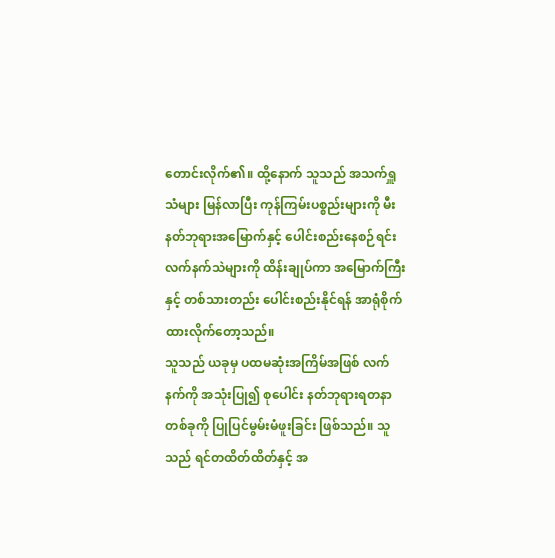တောင်းလိုက်၏။ ထို့နောက် သူသည် အသက်ရှူသံများ မြန်လာပြီး ကုန်ကြမ်းပစ္စည်းများကို မီးနတ်ဘုရားအမြောက်နှင့် ပေါင်းစည်းနေစဉ်ရင်း လက်နက်သဲများကို ထိန်းချုပ်ကာ အမြောက်ကြီးနှင့် တစ်သားတည်း ပေါင်းစည်းနိုင်ရန် အာရုံစိုက်ထားလိုက်တော့သည်။
သူသည် ယခုမှ ပထမဆုံးအကြိမ်အဖြစ် လက်နက်ကို အသုံးပြု၍ စုပေါင်း နတ်ဘုရားရတနာတစ်ခုကို ပြုပြင်မွမ်းမံဖူးခြင်း ဖြစ်သည်။ သူသည် ရင်တထိတ်ထိတ်နှင့် အ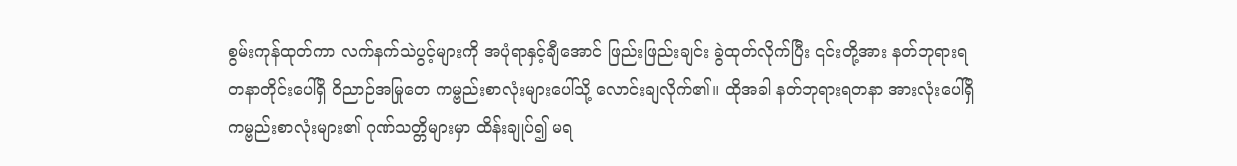စွမ်းကုန်ထုတ်ကာ လက်နက်သဲပွင့်များကို အပုံရာနှင့်ချီအောင် ဖြည်းဖြည်းချင်း ခွဲထုတ်လိုက်ပြီး ၎င်းတို့အား နတ်ဘုရားရတနာတိုင်းပေါ်ရှိ ဝိညာဉ်အမြုတေ ကမ္ဗည်းစာလုံးများပေါ်သို့ လောင်းချလိုက်၏။ ထိုအခါ နတ်ဘုရားရတနာ အားလုံးပေါ်ရှိ ကမ္ဗည်းစာလုံးများ၏ ဂုဏ်သတ္တိများမှာ ထိန်းချုပ်၍ မရ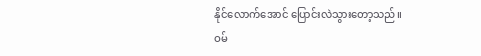နိုင်လောက်အောင် ပြောင်းလဲသွားတော့သည်။
ဝမ်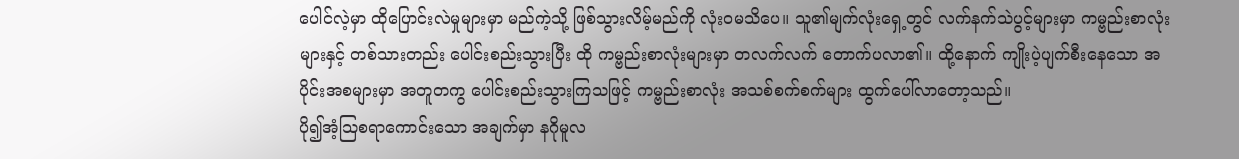ပေါင်လဲ့မှာ ထိုပြောင်းလဲမှုများမှာ မည်ကဲ့သို့ ဖြစ်သွားလိမ့်မည်ကို လုံးဝမသိပေ။ သူ၏မျက်လုံးရှေ့တွင် လက်နက်သဲပွင့်များမှာ ကမ္ဗည်းစာလုံးများနှင့် တစ်သားတည်း ပေါင်းစည်းသွားပြီး ထို ကမ္ဗည်းစာလုံးများမှာ တလက်လက် တောက်ပလာ၏။ ထို့နောက် ကျိုးပဲ့ပျက်စီးနေသော အပိုင်းအစများမှာ အတူတကွ ပေါင်းစည်းသွားကြသဖြင့် ကမ္ဗည်းစာလုံး အသစ်စက်စက်များ ထွက်ပေါ်လာတော့သည်။
ပို၍အံ့သြစရာကောင်းသော အချက်မှာ နဂိုမူလ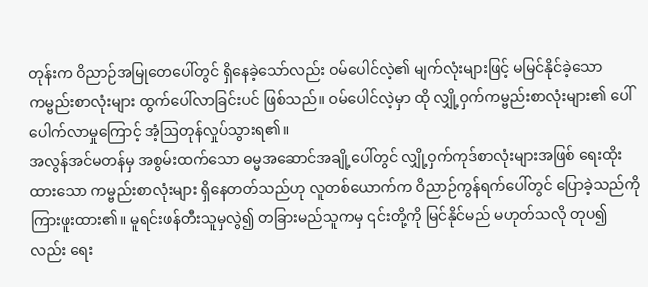တုန်းက ဝိညာဉ်အမြုတေပေါ်တွင် ရှိနေခဲ့သော်လည်း ဝမ်ပေါင်လဲ့၏ မျက်လုံးများဖြင့် မမြင်နိုင်ခဲ့သော ကမ္ဗည်းစာလုံးများ ထွက်ပေါ်လာခြင်းပင် ဖြစ်သည်။ ဝမ်ပေါင်လဲ့မှာ ထို လျှို့ဝှက်ကမ္ဗည်းစာလုံးများ၏ ပေါ်ပေါက်လာမှုကြောင့် အံ့ဩတုန်လှုပ်သွားရ၏။
အလွန်အင်မတန်မှ အစွမ်းထက်သော ဓမ္မအဆောင်အချို့ပေါ်တွင် လျှို့ဝှက်ကုဒ်စာလုံးများအဖြစ် ရေးထိုးထားသော ကမ္ဗည်းစာလုံးများ ရှိနေတတ်သည်ဟု လူတစ်ယောက်က ဝိညာဉ်ကွန်ရက်ပေါ်တွင် ပြောခဲ့သည်ကို ကြားဖူးထား၏။ မူရင်းဖန်တီးသူမှလွဲ၍ တခြားမည်သူကမှ ၎င်းတို့ကို မြင်နိုင်မည် မဟုတ်သလို တုပ၍လည်း ရေး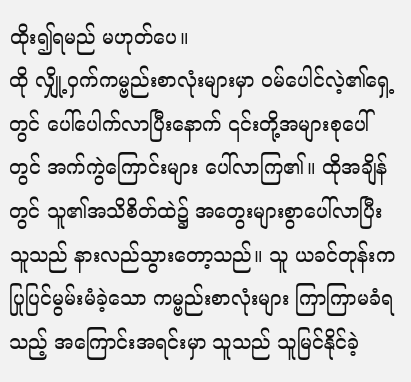ထိုး၍ရမည် မဟုတ်ပေ။
ထို လျှို့ဝှက်ကမ္ဗည်းစာလုံးများမှာ ဝမ်ပေါင်လဲ့၏ရှေ့တွင် ပေါ်ပေါက်လာပြီးနောက် ၎င်းတို့အများစုပေါ်တွင် အက်ကွဲကြောင်းများ ပေါ်လာကြ၏။ ထိုအချိန်တွင် သူ၏အသိစိတ်ထဲ၌ အတွေးများစွာပေါ်လာပြီး သူသည် နားလည်သွားတော့သည်။ သူ ယခင်တုန်းက ပြုပြင်မွမ်းမံခဲ့သော ကမ္ဗည်းစာလုံးများ ကြာကြာမခံရသည့် အကြောင်းအရင်းမှာ သူသည် သူမြင်နိုင်ခဲ့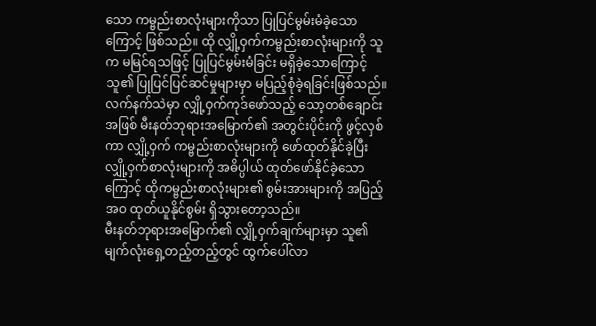သော ကမ္ဗည်းစာလုံးများကိုသာ ပြုပြင်မွမ်းမံခဲ့သောကြောင့် ဖြစ်သည်။ ထို လျှို့ဝှက်ကမ္ဗည်းစာလုံးများကို သူက မမြင်ရသဖြင့် ပြုပြင်မွမ်းမံခြင်း မရှိခဲ့သောကြောင့် သူ၏ ပြုပြင်ပြင်ဆင်မှုများမှာ မပြည့်စုံခဲ့ရခြင်းဖြစ်သည်။
လက်နက်သဲမှာ လျှို့ဝှက်ကုဒ်ဖော်သည့် သော့တစ်ချောင်းအဖြစ် မီးနတ်ဘုရားအမြောက်၏ အတွင်းပိုင်းကို ဖွင့်လှစ်ကာ လျှို့ဝှက် ကမ္ဗည်းစာလုံးများကို ဖော်ထုတ်နိုင်ခဲ့ပြီး လျှို့ဝှက်စာလုံးများကို အဓိပ္ပါယ် ထုတ်ဖော်နိုင်ခဲ့သောကြောင့် ထိုကမ္ဗည်းစာလုံးများ၏ စွမ်းအားများကို အပြည့်အဝ ထုတ်ယူနိုင်စွမ်း ရှိသွားတော့သည်။
မီးနတ်ဘုရားအမြောက်၏ လျှို့ဝှက်ချက်များမှာ သူ၏ မျက်လုံးရှေ့တည့်တည့်တွင် ထွက်ပေါ်လာ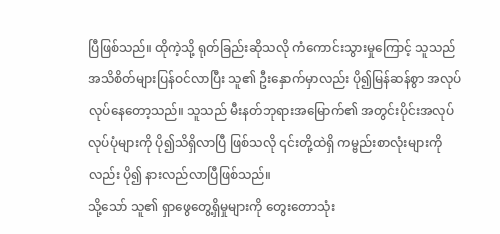ပြီဖြစ်သည်။ ထိုကဲ့သို့ ရုတ်ခြည်းဆိုသလို ကံကောင်းသွားမှုကြောင့် သူသည် အသိစိတ်များပြန်ဝင်လာပြီး သူ၏ ဦးနှောက်မှာလည်း ပို၍မြန်ဆန်စွာ အလုပ်လုပ်နေတော့သည်။ သူသည် မီးနတ်ဘုရားအမြောက်၏ အတွင်းပိုင်းအလုပ်လုပ်ပုံများကို ပို၍သိရှိလာပြီ ဖြစ်သလို ၎င်းတို့ထဲရှိ ကမ္ဗည်းစာလုံးများကိုလည်း ပို၍ နားလည်လာပြီဖြစ်သည်။
သို့သော် သူ၏ ရှာဖွေတွေ့ရှိမှုများကို တွေးတောသုံး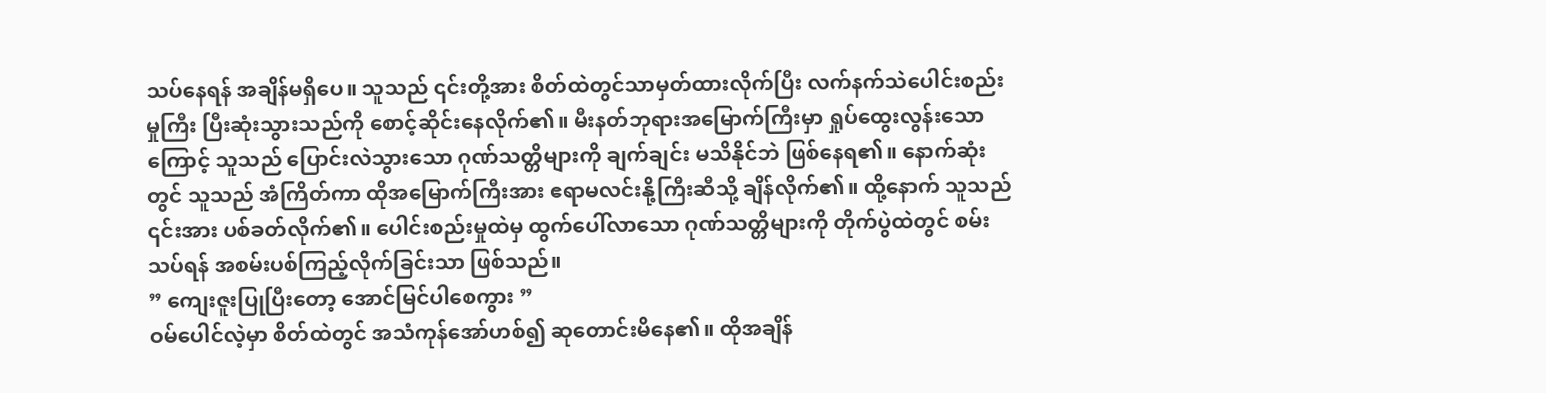သပ်နေရန် အချိန်မရှိပေ။ သူသည် ၎င်းတို့အား စိတ်ထဲတွင်သာမှတ်ထားလိုက်ပြီး လက်နက်သဲပေါင်းစည်းမှုကြီး ပြီးဆုံးသွားသည်ကို စောင့်ဆိုင်းနေလိုက်၏။ မီးနတ်ဘုရားအမြောက်ကြီးမှာ ရှုပ်ထွေးလွန်းသောကြောင့် သူသည် ပြောင်းလဲသွားသော ဂုဏ်သတ္တိများကို ချက်ချင်း မသိနိုင်ဘဲ ဖြစ်နေရ၏။ နောက်ဆုံးတွင် သူသည် အံကြိတ်ကာ ထိုအမြောက်ကြီးအား ဧရာမလင်းနို့ကြီးဆီသို့ ချိန်လိုက်၏။ ထို့နောက် သူသည် ၎င်းအား ပစ်ခတ်လိုက်၏။ ပေါင်းစည်းမှုထဲမှ ထွက်ပေါ်လာသော ဂုဏ်သတ္တိများကို တိုက်ပွဲထဲတွင် စမ်းသပ်ရန် အစမ်းပစ်ကြည့်လိုက်ခြင်းသာ ဖြစ်သည်။
” ကျေးဇူးပြုပြီးတော့ အောင်မြင်ပါစေကွား ”
ဝမ်ပေါင်လဲ့မှာ စိတ်ထဲတွင် အသံကုန်အော်ဟစ်၍ ဆုတောင်းမိနေ၏။ ထိုအချိန်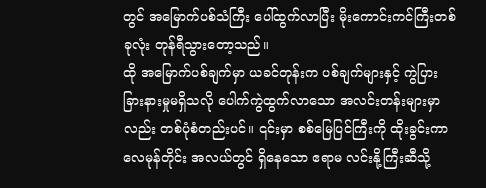တွင် အမြောက်ပစ်သံကြီး ပေါ်ထွက်လာပြီး မိုးကောင်းကင်ကြီးတစ်ခုလုံး တုန်ရီသွားတော့သည်။
ထို အမြောက်ပစ်ချက်မှာ ယခင်တုန်းက ပစ်ချက်များနှင့် ကွဲပြားခြားနားမှုမရှိသလို ပေါက်ကွဲထွက်လာသော အလင်းတန်းများမှာလည်း တစ်ပုံစံတည်းပင်။ ၎င်းမှာ စစ်မြေပြင်ကြီးကို ထိုးခွင်းကာ လေမုန်တိုင်း အလယ်တွင် ရှိနေသော ဧရာမ လင်းနို့ကြီးဆီသို့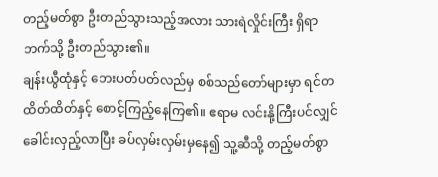တည့်မတ်စွာ ဦးတည်သွားသည့်အလား သားရဲလှိုင်းကြီး ရှိရာဘက်သို့ ဦးတည်သွား၏။
ချန်းယွီထုံနှင့် ဘေးပတ်ပတ်လည်မှ စစ်သည်တော်များမှာ ရင်တထိတ်ထိတ်နှင့် စောင့်ကြည့်နေကြ၏။ ဧရာမ လင်းနို့ကြီးပင်လျှင် ခေါင်းလှည့်လာပြီး ခပ်လှမ်းလှမ်းမှနေ၍ သူ့ဆီသို့ တည့်မတ်စွာ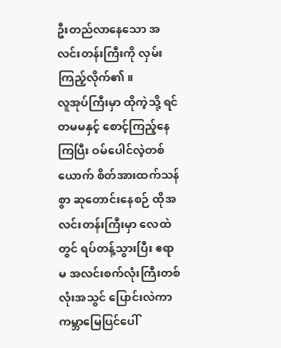ဦးတည်လာနေသော အလင်းတန်းကြီးကို လှမ်းကြည့်လိုက်၏။
လူအုပ်ကြီးမှာ ထိုကဲ့သို့ ရင်တမမနှင့် စောင့်ကြည့်နေကြပြီး ဝမ်ပေါင်လဲ့တစ်ယောက် စိတ်အားထက်သန်စွာ ဆုတောင်းနေစဉ် ထိုအလင်းတန်းကြီးမှာ လေထဲတွင် ရပ်တန့်သွားပြီး ဧရာမ အလင်းစက်လုံးကြီးတစ်လုံးအသွင် ပြောင်းလဲကာ ကမ္ဘာမြေပြင်ပေါ်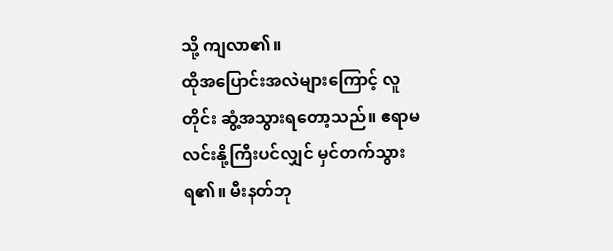သို့ ကျလာ၏။
ထိုအပြောင်းအလဲများကြောင့် လူတိုင်း ဆွံ့အသွားရတော့သည်။ ဧရာမ လင်းနို့ကြီးပင်လျှင် မှင်တက်သွားရ၏။ မီးနတ်ဘု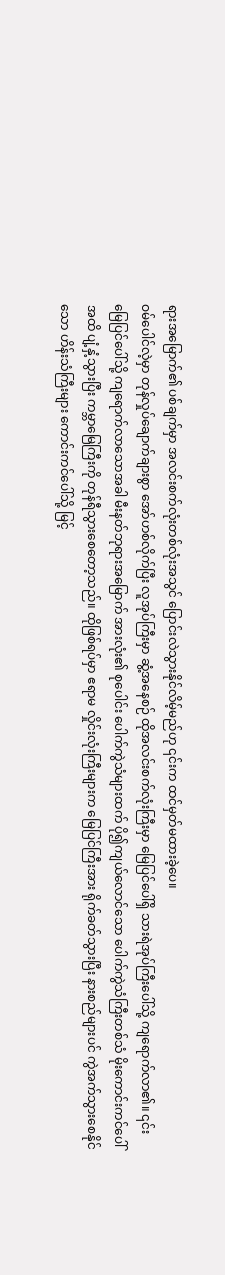ရားအမြောက်၏ ပစ်ချက်မှာ အလင်းစက်လုံးတစ်လုံးအသွင် ပြောင်းလဲသွားနိုင်လိမ့်မည်ဟု ၎င်းက ထင်မှတ်မထားခဲ့ပေ။
ဝမ်ပေါင်လဲ့မှာ တုန်လှုပ်ချောက်ချားစွာ အော်ဟစ်လိုက်ပြီး လူအုပ်ကြီးမှာ ဆွံ့အနေစဉ် ထိုအလင်းစက်လုံးကြီးမှာ မြေပြင်ပေါ်ရှိ သားရဲအုပ်ကြီးပေါ်သို့ ကျရောက်လာ၏။ ၎င်း မြေပြင်ပေါ်သို့ ကျရောက်လာသောအခါ မီးနတ်ဘုရားအမြောက် အားလုံး၏ စုပေါင်း ပေါက်ကွဲသံများထက် ပို၍ကျယ်လောင်သော ပေါက်ကွဲသံကြီးတစ်သံ မိုးကောင်းကင်ပေါ်အထိ ပျံ့နှံ့သွားပြီး ကမ္ဘာမြေကြီးကို တုန်ရီသွားစေတော့သည်။ ထိုဖြစ်ရပ်မှာ ဧရာမ လှိုင်းလုံးကြီးများက မြေပြင်ကြီးအား ရိုက်ခတ်သွားပြီး နားစည်များပင် ကွဲအက်သွားစေနိုင်သော ဟိန်းသံကြီးများ ကောင်းကင်ပေါ်သို့ မြင့်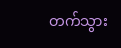တက်သွား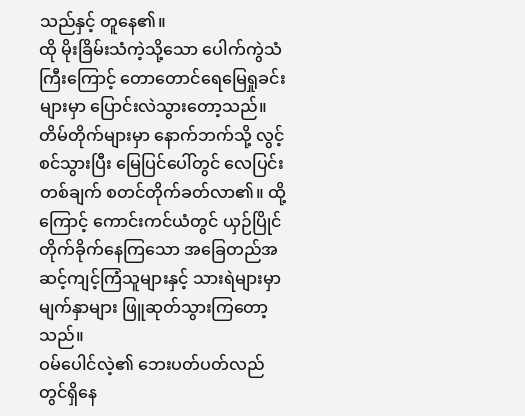သည်နှင့် တူနေ၏။
ထို မိုးခြိမ်းသံကဲ့သို့သော ပေါက်ကွဲသံကြီးကြောင့် တောတောင်ရေမြေရှုခင်းများမှာ ပြောင်းလဲသွားတော့သည်။ တိမ်တိုက်များမှာ နောက်ဘက်သို့ လွင့်စင်သွားပြီး မြေပြင်ပေါ်တွင် လေပြင်းတစ်ချက် စတင်တိုက်ခတ်လာ၏။ ထို့ကြောင့် ကောင်းကင်ယံတွင် ယှဉ်ပြိုင်တိုက်ခိုက်နေကြသော အခြေတည်အဆင့်ကျင့်ကြံသူများနှင့် သားရဲများမှာ မျက်နှာများ ဖြူဆုတ်သွားကြတော့သည်။
ဝမ်ပေါင်လဲ့၏ ဘေးပတ်ပတ်လည်တွင်ရှိနေ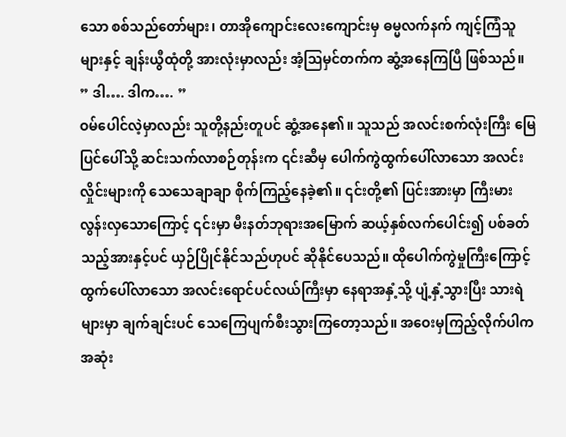သော စစ်သည်တော်များ၊ တာအိုကျောင်းလေးကျောင်းမှ ဓမ္မလက်နက် ကျင့်ကြံသူများနှင့် ချန်းယွီထုံတို့ အားလုံးမှာလည်း အံ့ဩမှင်တက်က ဆွံ့အနေကြပြီ ဖြစ်သည်။
” ဒါ…. ဒါက…. ”
ဝမ်ပေါင်လဲ့မှာလည်း သူတို့နည်းတူပင် ဆွံ့အနေ၏။ သူသည် အလင်းစက်လုံးကြီး မြေပြင်ပေါ်သို့ ဆင်းသက်လာစဉ်တုန်းက ၎င်းဆီမှ ပေါက်ကွဲထွက်ပေါ်လာသော အလင်းလှိုင်းများကို သေသေချာချာ စိုက်ကြည့်နေခဲ့၏။ ၎င်းတို့၏ ပြင်းအားမှာ ကြီးမားလွန်းလှသောကြောင့် ၎င်းမှာ မီးနတ်ဘုရားအမြောက် ဆယ့်နှစ်လက်ပေါင်း၍ ပစ်ခတ်သည့်အားနှင့်ပင် ယှဉ်ပြိုင်နိုင်သည်ဟုပင် ဆိုနိုင်ပေသည်။ ထိုပေါက်ကွဲမှုကြီးကြောင့် ထွက်ပေါ်လာသော အလင်းရောင်ပင်လယ်ကြီးမှာ နေရာအနှံ့သို့ ပျံ့နှံ့သွားပြီး သားရဲများမှာ ချက်ချင်းပင် သေကြေပျက်စီးသွားကြတော့သည်။ အဝေးမှကြည့်လိုက်ပါက အဆုံး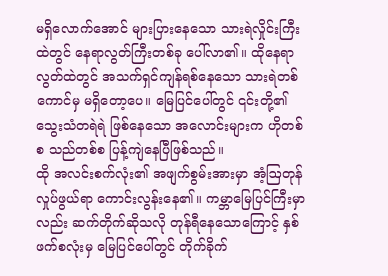မရှိလောက်အောင် များပြားနေသော သားရဲလှိုင်းကြီးထဲတွင် နေရာလွတ်ကြီးတစ်ခု ပေါ်လာ၏။ ထိုနေရာလွတ်ထဲတွင် အသက်ရှင်ကျန်ရစ်နေသော သားရဲတစ်ကောင်မှ မရှိတော့ပေ။ မြေပြင်ပေါ်တွင် ၎င်းတို့၏ သွေးသံတရဲရဲ ဖြစ်နေသော အလောင်းများက ဟိုတစ်စ သည်တစ်စ ပြန့်ကျဲနေပြီဖြစ်သည်။
ထို အလင်းစက်လုံး၏ အဖျက်စွမ်းအားမှာ အံ့ဩတုန်လှုပ်ဖွယ်ရာ ကောင်းလွန်းနေ၏။ ကမ္ဘာမြေပြင်ကြီးမှာလည်း ဆက်တိုက်ဆိုသလို တုန်ရီနေသောကြောင့် နှစ်ဖက်စလုံးမှ မြေပြင်ပေါ်တွင် တိုက်ခိုက်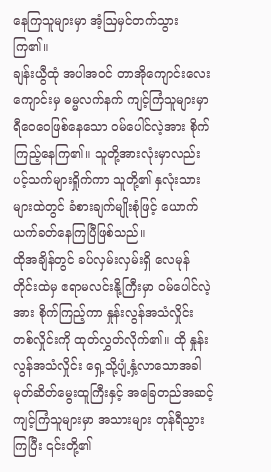နေကြသူများမှာ အံ့ဩမှင်တက်သွားကြ၏။
ချန်းယွီထုံ အပါအဝင် တာအိုကျောင်းလေးကျောင်းမှ ဓမ္မလက်နက် ကျင့်ကြံသူများမှာ ရီဝေဝေဖြစ်နေသော ဝမ်ပေါင်လဲ့အား စိုက်ကြည့်နေကြ၏။ သူတို့အားလုံးမှာလည်း ပင့်သက်များရှိုက်ကာ သူတို့၏ နှလုံးသားများထဲတွင် ခံစားချက်မျိုးစုံဖြင့် ယောက်ယက်ခတ်နေကြပြီဖြစ်သည်။
ထိုအချိန်တွင် ခပ်လှမ်းလှမ်းရှိ လေမုန်တိုင်းထဲမှ ဧရာမလင်းနို့ကြီးမှာ ဝမ်ပေါင်လဲ့အား စိုက်ကြည့်ကာ နှုန်းလွန်အသံလှိုင်းတစ်လှိုင်းကို ထုတ်လွှတ်လိုက်၏။ ထို နှုန်းလွန်အသံလှိုင်း ရှေ့သို့ပျံ့နှံ့လာသောအခါ မုတ်ဆိတ်မွေးထူကြီးနှင့် အခြေတည်အဆင့် ကျင့်ကြံသူများမှာ အသားများ တုန်ရီသွားကြပြီး ၎င်းတို့၏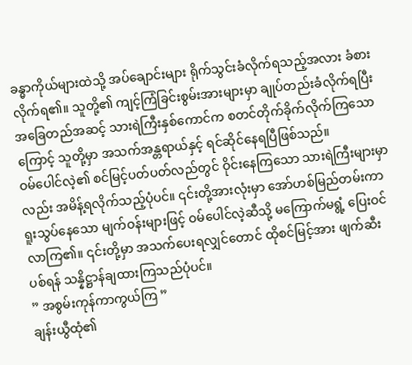ခန္ဓာကိုယ်များထဲသို့ အပ်ချောင်းများ ရိုက်သွင်းခံလိုက်ရသည့်အလား ခံစားလိုက်ရ၏။ သူတို့၏ ကျင့်ကြံခြင်းစွမ်းအားများမှာ ချုပ်တည်းခံလိုက်ရပြီး အခြေတည်အဆင့် သားရဲကြီးနှစ်ကောင်က စတင်တိုက်ခိုက်လိုက်ကြသောကြောင့် သူတို့မှာ အသက်အန္တရာယ်နှင့် ရင်ဆိုင်နေရပြီဖြစ်သည်။
ဝမ်ပေါင်လဲ့၏ စင်မြင့်ပတ်ပတ်လည်တွင် ဝိုင်းနေကြသော သားရဲကြီးများမှာလည်း အမိန့်ရလိုက်သည့်ပုံပင်။ ၎င်းတို့အားလုံးမှာ အော်ဟစ်မြည်တမ်းကာ ရူးသွပ်နေသော မျက်ဝန်းများဖြင့် ဝမ်ပေါင်လဲ့ဆီသို့ မကြောက်မရွံ့ ပြေးဝင်လာကြ၏။ ၎င်းတို့မှာ အသက်ပေးရလျှင်တောင် ထိုစင်မြင့်အား ဖျက်ဆီးပစ်ရန် သန္နိဋ္ဌာန်ချထားကြသည်ပုံပင်။
” အစွမ်းကုန်ကာကွယ်ကြ ”
ချန်းယွီထုံ၏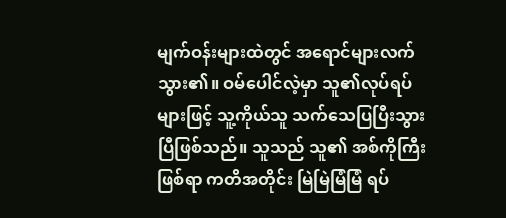မျက်ဝန်းများထဲတွင် အရောင်များလက်သွား၏။ ဝမ်ပေါင်လဲ့မှာ သူ၏လုပ်ရပ်များဖြင့် သူ့ကိုယ်သူ သက်သေပြပြီးသွားပြီဖြစ်သည်။ သူသည် သူ၏ အစ်ကိုကြီးဖြစ်ရာ ကတိအတိုင်း မြဲမြဲမြံမြံ ရပ်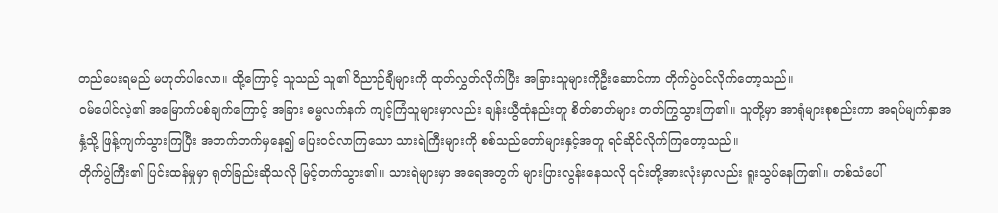တည်ပေးရမည် မဟုတ်ပါလော။ ထို့ကြောင့် သူသည် သူ၏ ဝိညာဉ်ချီများကို ထုတ်လွှတ်လိုက်ပြီး အခြားသူများကိုဦးဆောင်ကာ တိုက်ပွဲဝင်လိုက်တော့သည်။
ဝမ်ပေါင်လဲ့၏ အမြောက်ပစ်ချက်ကြောင့် အခြား ဓမ္မလက်နက် ကျင့်ကြံသူများမှာလည်း ချန်းယွီထုံနည်းတူ စိတ်ဓာတ်များ တတ်ကြွသွားကြ၏။ သူတို့မှာ အာရုံများစုစည်းကာ အရပ်မျက်နှာအနှံ့သို့ ဖြန့်ကျက်သွားကြပြီး အဘက်ဘက်မှနေ၍ ပြေးဝင်လာကြသော သားရဲကြီးများကို စစ်သည်တော်များနှင့်အတူ ရင်ဆိုင်လိုက်ကြတော့သည်။
တိုက်ပွဲကြီး၏ ပြင်းထန်မှုမှာ ရုတ်ခြည်းဆိုသလို မြင့်တက်သွား၏။ သားရဲများမှာ အရေအတွက် များပြားလွန်းနေသလို ၎င်းတို့အားလုံးမှာလည်း ရူးသွပ်နေကြ၏။ တစ်သံပေါ်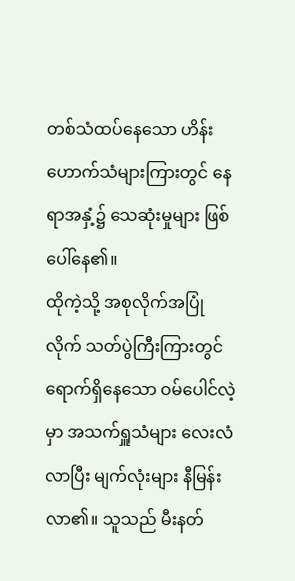တစ်သံထပ်နေသော ဟိန်းဟောက်သံများကြားတွင် နေရာအနှံ့၌ သေဆုံးမှုများ ဖြစ်ပေါ်နေ၏။
ထိုကဲ့သို့ အစုလိုက်အပြုံလိုက် သတ်ပွဲကြီးကြားတွင် ရောက်ရှိနေသော ဝမ်ပေါင်လဲ့မှာ အသက်ရှူသံများ လေးလံလာပြီး မျက်လုံးများ နီမြန်းလာ၏။ သူသည် မီးနတ်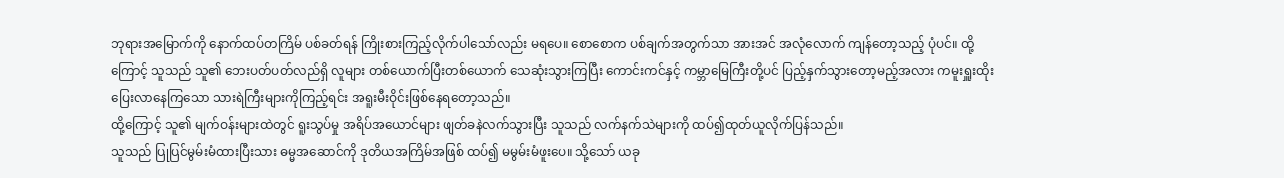ဘုရားအမြောက်ကို နောက်ထပ်တကြိမ် ပစ်ခတ်ရန် ကြိုးစားကြည့်လိုက်ပါသော်လည်း မရပေ။ စောစောက ပစ်ချက်အတွက်သာ အားအင် အလုံလောက် ကျန်တော့သည့် ပုံပင်။ ထို့ကြောင့် သူသည် သူ၏ ဘေးပတ်ပတ်လည်ရှိ လူများ တစ်ယောက်ပြီးတစ်ယောက် သေဆုံးသွားကြပြီး ကောင်းကင်နှင့် ကမ္ဘာမြေကြီးတို့ပင် ပြည့်နှက်သွားတော့မည့်အလား ကမူးရှူးထိုး ပြေးလာနေကြသော သားရဲကြီးများကိုကြည့်ရင်း အရူးမီးဝိုင်းဖြစ်နေရတော့သည်။
ထို့ကြောင့် သူ၏ မျက်ဝန်းများထဲတွင် ရူးသွပ်မှု အရိပ်အယောင်များ ဖျတ်ခနဲလက်သွားပြီး သူသည် လက်နက်သဲများကို ထပ်၍ထုတ်ယူလိုက်ပြန်သည်။
သူသည် ပြုပြင်မွမ်းမံထားပြီးသား ဓမ္မအဆောင်ကို ဒုတိယအကြိမ်အဖြစ် ထပ်၍ မမွမ်းမံဖူးပေ။ သို့သော် ယခု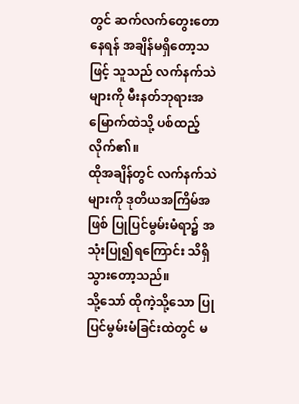တွင် ဆက်လက်တွေးတောနေရန် အချိန်မရှိတော့သဖြင့် သူသည် လက်နက်သဲများကို မီးနတ်ဘုရားအမြောက်ထဲသို့ ပစ်ထည့်လိုက်၏။
ထိုအချိန်တွင် လက်နက်သဲများကို ဒုတိယအကြိမ်အဖြစ် ပြုပြင်မွမ်းမံရာ၌ အသုံးပြု၍ရကြောင်း သိရှိသွားတော့သည်။
သို့သော် ထိုကဲ့သို့သော ပြုပြင်မွမ်းမံခြင်းထဲတွင် မ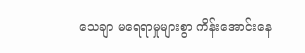သေချာ မရေရာမှုများစွာ ကိန်းအောင်းနေ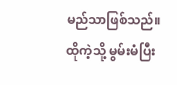မည်သာဖြစ်သည်။ ထိုကဲ့သို့ မွမ်းမံပြီး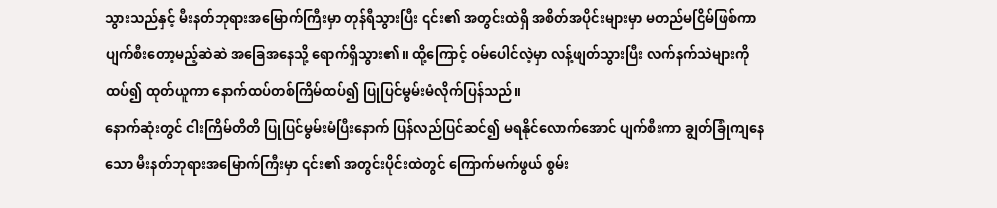သွားသည်နှင့် မီးနတ်ဘုရားအမြောက်ကြီးမှာ တုန်ရီသွားပြီး ၎င်း၏ အတွင်းထဲရှိ အစိတ်အပိုင်းများမှာ မတည်မငြိမ်ဖြစ်ကာ ပျက်စီးတော့မည့်ဆဲဆဲ အခြေအနေသို့ ရောက်ရှိသွား၏။ ထို့ကြောင့် ဝမ်ပေါင်လဲ့မှာ လန့်ဖျတ်သွားပြီး လက်နက်သဲများကို ထပ်၍ ထုတ်ယူကာ နောက်ထပ်တစ်ကြိမ်ထပ်၍ ပြုပြင်မွမ်းမံလိုက်ပြန်သည်။
နောက်ဆုံးတွင် ငါးကြိမ်တိတိ ပြုပြင်မွမ်းမံပြီးနောက် ပြန်လည်ပြင်ဆင်၍ မရနိုင်လောက်အောင် ပျက်စီးကာ ချွတ်ခြုံကျနေသော မီးနတ်ဘုရားအမြောက်ကြီးမှာ ၎င်း၏ အတွင်းပိုင်းထဲတွင် ကြောက်မက်ဖွယ် စွမ်း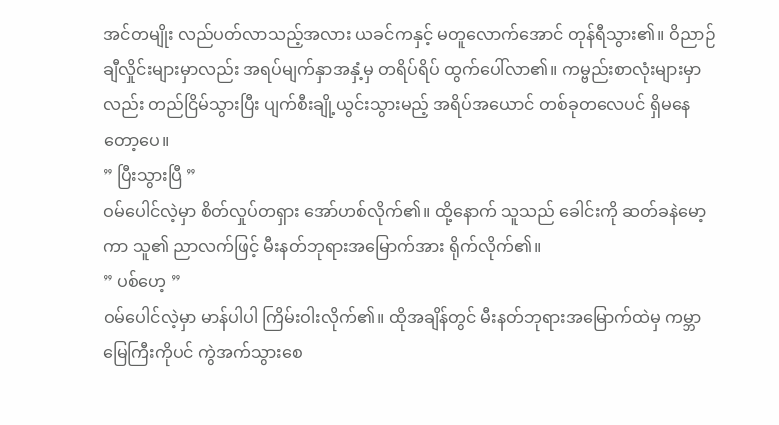အင်တမျိုး လည်ပတ်လာသည့်အလား ယခင်ကနှင့် မတူလောက်အောင် တုန်ရီသွား၏။ ဝိညာဉ်ချီလှိုင်းများမှာလည်း အရပ်မျက်နှာအနှံ့မှ တရိပ်ရိပ် ထွက်ပေါ်လာ၏။ ကမ္ဗည်းစာလုံးများမှာလည်း တည်ငြိမ်သွားပြီး ပျက်စီးချို့ယွင်းသွားမည့် အရိပ်အယောင် တစ်ခုတလေပင် ရှိမနေတော့ပေ။
” ပြီးသွားပြီ ”
ဝမ်ပေါင်လဲ့မှာ စိတ်လှုပ်တရှား အော်ဟစ်လိုက်၏။ ထို့နောက် သူသည် ခေါင်းကို ဆတ်ခနဲမော့ကာ သူ၏ ညာလက်ဖြင့် မီးနတ်ဘုရားအမြောက်အား ရိုက်လိုက်၏။
” ပစ်ဟေ့ ”
ဝမ်ပေါင်လဲ့မှာ မာန်ပါပါ ကြိမ်းဝါးလိုက်၏။ ထိုအချိန်တွင် မီးနတ်ဘုရားအမြောက်ထဲမှ ကမ္ဘာမြေကြီးကိုပင် ကွဲအက်သွားစေ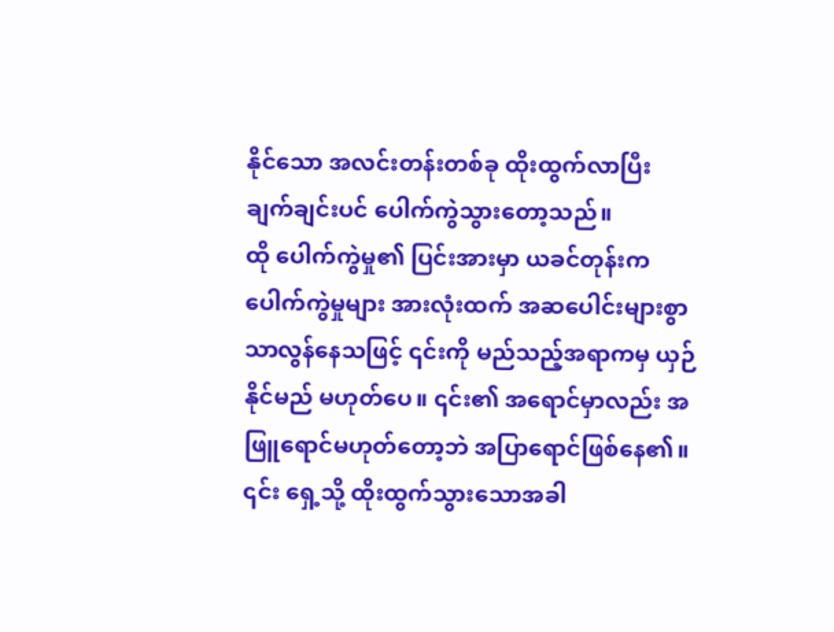နိုင်သော အလင်းတန်းတစ်ခု ထိုးထွက်လာပြီး ချက်ချင်းပင် ပေါက်ကွဲသွားတော့သည်။
ထို ပေါက်ကွဲမှု၏ ပြင်းအားမှာ ယခင်တုန်းက ပေါက်ကွဲမှုများ အားလုံးထက် အဆပေါင်းများစွာ သာလွန်နေသဖြင့် ၎င်းကို မည်သည့်အရာကမှ ယှဉ်နိုင်မည် မဟုတ်ပေ။ ၎င်း၏ အရောင်မှာလည်း အဖြူရောင်မဟုတ်တော့ဘဲ အပြာရောင်ဖြစ်နေ၏။ ၎င်း ရှေ့သို့ ထိုးထွက်သွားသောအခါ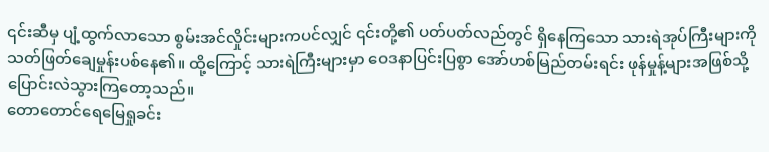၎င်းဆီမှ ပျံ့ထွက်လာသော စွမ်းအင်လှိုင်းများကပင်လျှင် ၎င်းတို့၏ ပတ်ပတ်လည်တွင် ရှိနေကြသော သားရဲအုပ်ကြီးများကို သတ်ဖြတ်ချေမှုန်းပစ်နေ၏။ ထို့ကြောင့် သားရဲကြီးများမှာ ဝေဒနာပြင်းပြစွာ အော်ဟစ်မြည်တမ်းရင်း ဖုန်မှုန့်များအဖြစ်သို့ ပြောင်းလဲသွားကြတော့သည်။
တောတောင်ရေမြေရှုခင်း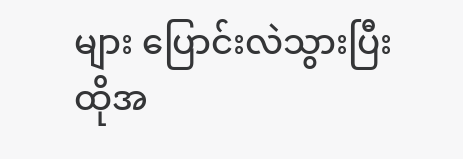များ ပြောင်းလဲသွားပြီး ထိုအ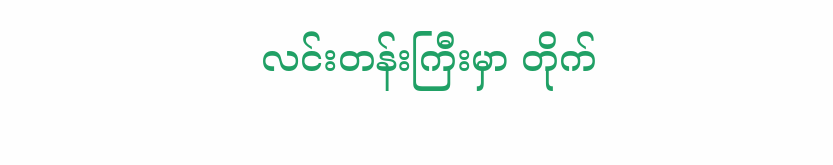လင်းတန်းကြီးမှာ တိုက်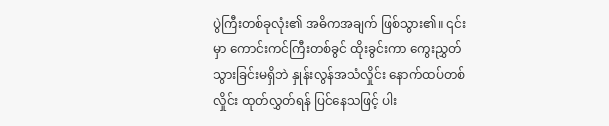ပွဲကြီးတစ်ခုလုံး၏ အဓိကအချက် ဖြစ်သွား၏။ ၎င်းမှာ ကောင်းကင်ကြီးတစ်ခွင် ထိုးခွင်းကာ ကွေးညွှတ်သွားခြင်းမရှိဘဲ နှုန်းလွန်အသံလှိုင်း နောက်ထပ်တစ်လှိုင်း ထုတ်လွှတ်ရန် ပြင်နေသဖြင့် ပါး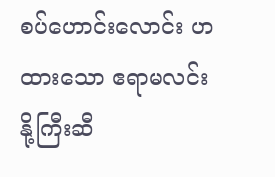စပ်ဟောင်းလောင်း ဟထားသော ဧရာမလင်းနို့ကြီးဆီ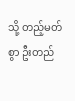သို့ တည့်မတ်စွာ ဦးတည်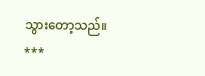သွားတော့သည်။
***